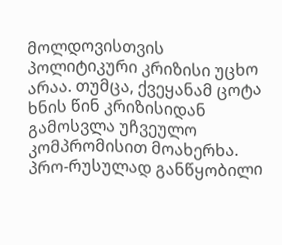მოლდოვისთვის პოლიტიკური კრიზისი უცხო არაა. თუმცა, ქვეყანამ ცოტა ხნის წინ კრიზისიდან გამოსვლა უჩვეულო კომპრომისით მოახერხა.
პრო-რუსულად განწყობილი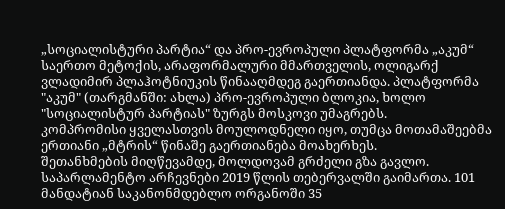„სოციალისტური პარტია“ და პრო-ევროპული პლატფორმა „აკუმ“ საერთო მეტოქის, არაფორმალური მმართველის, ოლიგარქ ვლადიმირ პლაჰოტნიუკის წინააღმდეგ გაერთიანდა. პლატფორმა "აკუმ" (თარგმანში: ახლა) პრო-ევროპული ბლოკია, ხოლო "სოციალისტურ პარტიას" ზურგს მოსკოვი უმაგრებს.
კომპრომისი ყველასთვის მოულოდნელი იყო, თუმცა მოთამაშეებმა ერთიანი „მტრის“ წინაშე გაერთიანება მოახერხეს.
შეთანხმების მიღწევამდე, მოლდოვამ გრძელი გზა გავლო. საპარლამენტო არჩევნები 2019 წლის თებერვალში გაიმართა. 101 მანდატიან საკანონმდებლო ორგანოში 35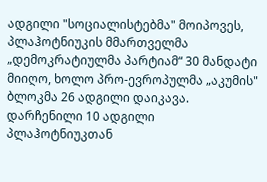ადგილი "სოციალისტებმა" მოიპოვეს, პლაჰოტნიუკის მმართველმა „დემოკრატიულმა პარტიამ“ 30 მანდატი მიიღო, ხოლო პრო-ევროპულმა „აკუმის" ბლოკმა 26 ადგილი დაიკავა. დარჩენილი 10 ადგილი პლაჰოტნიუკთან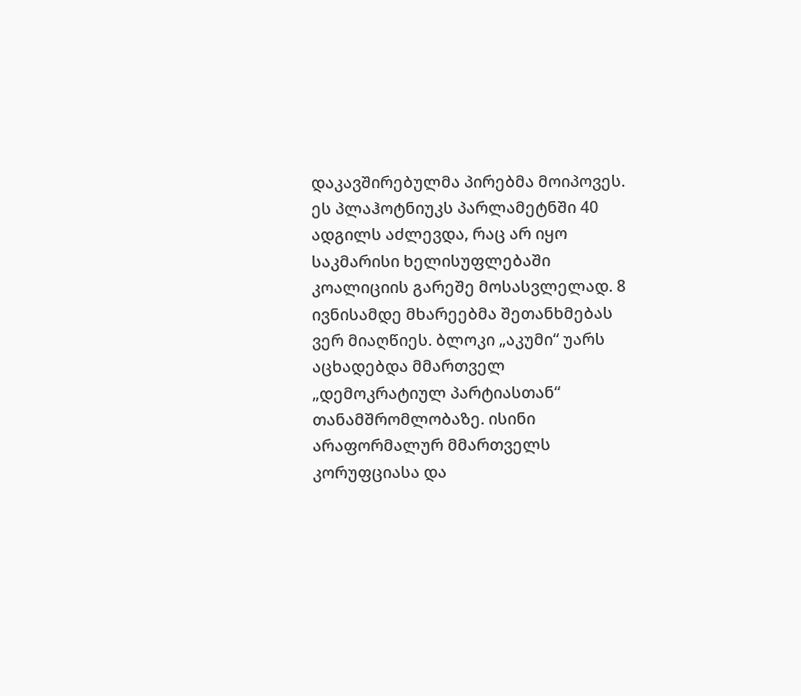დაკავშირებულმა პირებმა მოიპოვეს. ეს პლაჰოტნიუკს პარლამეტნში 40 ადგილს აძლევდა, რაც არ იყო საკმარისი ხელისუფლებაში კოალიციის გარეშე მოსასვლელად. 8 ივნისამდე მხარეებმა შეთანხმებას ვერ მიაღწიეს. ბლოკი „აკუმი“ უარს აცხადებდა მმართველ „დემოკრატიულ პარტიასთან“ თანამშრომლობაზე. ისინი არაფორმალურ მმართველს კორუფციასა და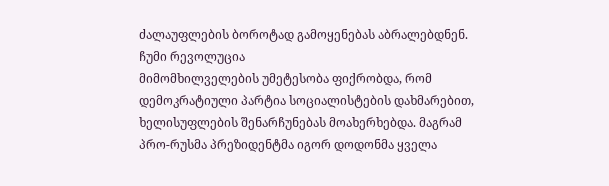ძალაუფლების ბოროტად გამოყენებას აბრალებდნენ.
ჩუმი რევოლუცია
მიმომხილველების უმეტესობა ფიქრობდა, რომ დემოკრატიული პარტია სოციალისტების დახმარებით, ხელისუფლების შენარჩუნებას მოახერხებდა. მაგრამ პრო-რუსმა პრეზიდენტმა იგორ დოდონმა ყველა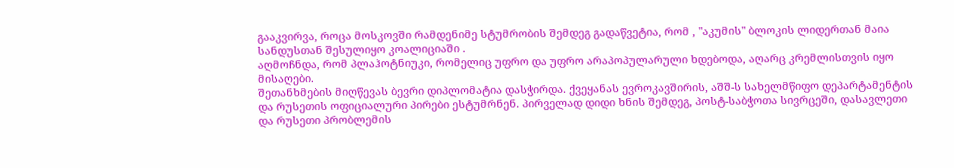გააკვირვა, როცა მოსკოვში რამდენიმე სტუმრობის შემდეგ გადაწვეტია, რომ , "აკუმის" ბლოკის ლიდერთან მაია სანდუსთან შესულიყო კოალიციაში .
აღმოჩნდა, რომ პლაჰოტნიუკი, რომელიც უფრო და უფრო არაპოპულარული ხდებოდა, აღარც კრემლისთვის იყო მისაღები.
შეთანხმების მიღწევას ბევრი დიპლომატია დასჭირდა. ქვეყანას ევროკავშირის, აშშ-ს სახელმწიფო დეპარტამენტის და რუსეთის ოფიციალური პირები ესტუმრნენ. პირველად დიდი ხნის შემდეგ, პოსტ-საბჭოთა სივრცეში, დასავლეთი და რუსეთი პრობლემის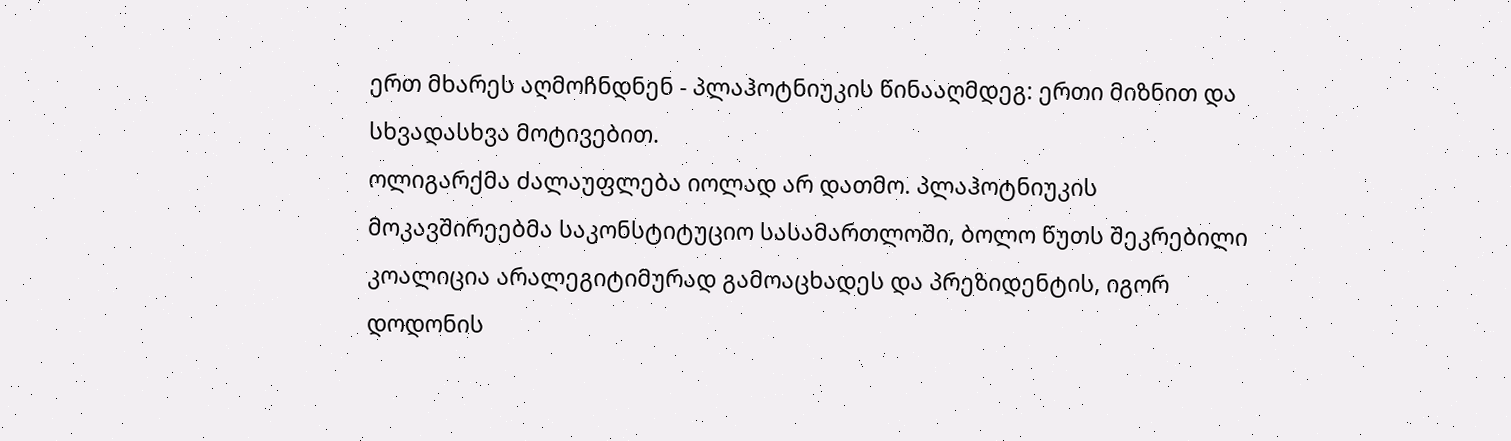ერთ მხარეს აღმოჩნდნენ - პლაჰოტნიუკის წინააღმდეგ: ერთი მიზნით და სხვადასხვა მოტივებით.
ოლიგარქმა ძალაუფლება იოლად არ დათმო. პლაჰოტნიუკის მოკავშირეებმა საკონსტიტუციო სასამართლოში, ბოლო წუთს შეკრებილი კოალიცია არალეგიტიმურად გამოაცხადეს და პრეზიდენტის, იგორ დოდონის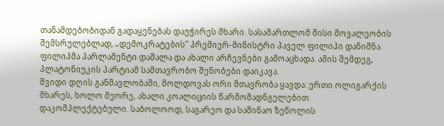თანამდებობიდან გადაყენებას დაუჭირეს მხარი. სასამართლომ მისი მოვალეობის შემსრულებლად, „დემოკრატების“ პრემიერ-მინისტრი პაველ ფილიპი დანიშნა. ფილიპმა პარლამენტი დაშალა და ახალი არჩევნები გამოაცხადა. ამის შემდეგ, პლატონიუკის პარტიამ სამთავრობო შენობები დაიკავა.
შვიდი დღის განმავლობაში, მოლდოვას ორი მთავრობა ყავდა: ერთი ოლიგარქის მხარეს, ხოლო მეორე, ახალი კოალიციის წარმომადნგელებით დაკომპლექტებული. საბოლოოდ, საგარეო და საშინაო ზეწოლის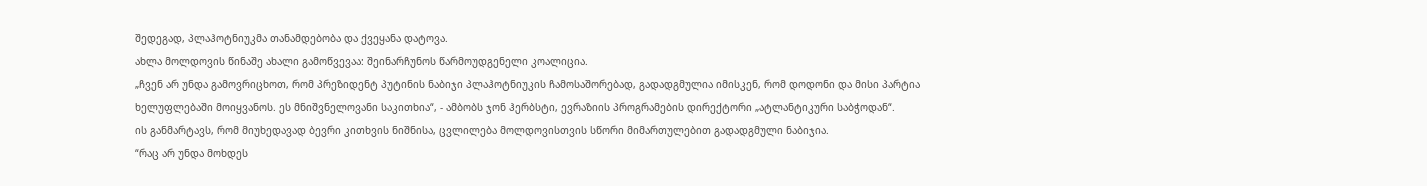შედეგად, პლაჰოტნიუკმა თანამდებობა და ქვეყანა დატოვა.
ახლა მოლდოვის წინაშე ახალი გამოწვევაა: შეინარჩუნოს წარმოუდგენელი კოალიცია.
„ჩვენ არ უნდა გამოვრიცხოთ, რომ პრეზიდენტ პუტინის ნაბიჯი პლაჰოტნიუკის ჩამოსაშორებად, გადადგმულია იმისკენ, რომ დოდონი და მისი პარტია ხელუფლებაში მოიყვანოს. ეს მნიშვნელოვანი საკითხია“, - ამბობს ჯონ ჰერბსტი, ევრაზიის პროგრამების დირექტორი „ატლანტიკური საბჭოდან“.
ის განმარტავს, რომ მიუხედავად ბევრი კითხვის ნიშნისა, ცვლილება მოლდოვისთვის სწორი მიმართულებით გადადგმული ნაბიჯია.
“რაც არ უნდა მოხდეს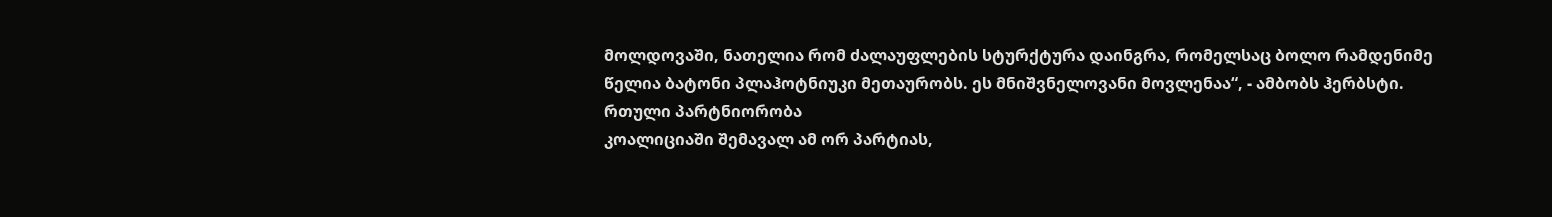მოლდოვაში, ნათელია რომ ძალაუფლების სტურქტურა დაინგრა, რომელსაც ბოლო რამდენიმე წელია ბატონი პლაჰოტნიუკი მეთაურობს. ეს მნიშვნელოვანი მოვლენაა“, - ამბობს ჰერბსტი.
რთული პარტნიორობა
კოალიციაში შემავალ ამ ორ პარტიას,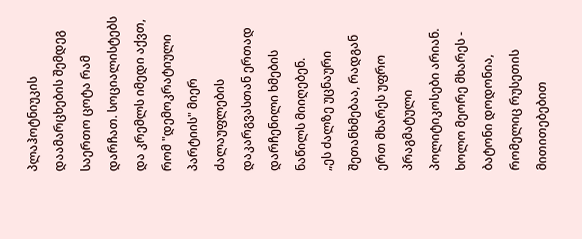პლაჰოტნიუკის დაამარცხების შემდეგ საერთო ცოტა რამ დარჩათ. სოციალისტებს და კრემლს იმედი აქვთ, რომ "დემოკრატიული პარტიის" მიერ ძალაუფლების დაკარგვასთან ერთად დარჩენილი ხმების ნაწილს მიიღებენ.
„ეს ძალზე უცნაური შეთანხმებაა, რადგან ერთ მხარეს უფრო პრაგმატული პოლიტიკოსები არიან. ხოლო მეორე მხარეს - ბატონი დოდონია, რომელიც რუსეთის მითითებებით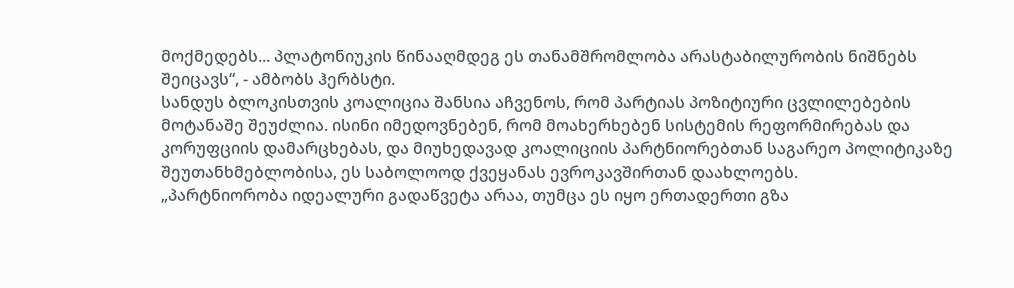მოქმედებს... პლატონიუკის წინააღმდეგ ეს თანამშრომლობა არასტაბილურობის ნიშნებს შეიცავს“, - ამბობს ჰერბსტი.
სანდუს ბლოკისთვის კოალიცია შანსია აჩვენოს, რომ პარტიას პოზიტიური ცვლილებების მოტანაშე შეუძლია. ისინი იმედოვნებენ, რომ მოახერხებენ სისტემის რეფორმირებას და კორუფციის დამარცხებას, და მიუხედავად კოალიციის პარტნიორებთან საგარეო პოლიტიკაზე შეუთანხმებლობისა, ეს საბოლოოდ ქვეყანას ევროკავშირთან დაახლოებს.
„პარტნიორობა იდეალური გადაწვეტა არაა, თუმცა ეს იყო ერთადერთი გზა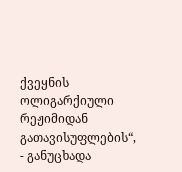ქვეყნის ოლიგარქიული რეჟიმიდან გათავისუფლების“, - განუცხადა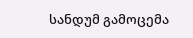სანდუმ გამოცემა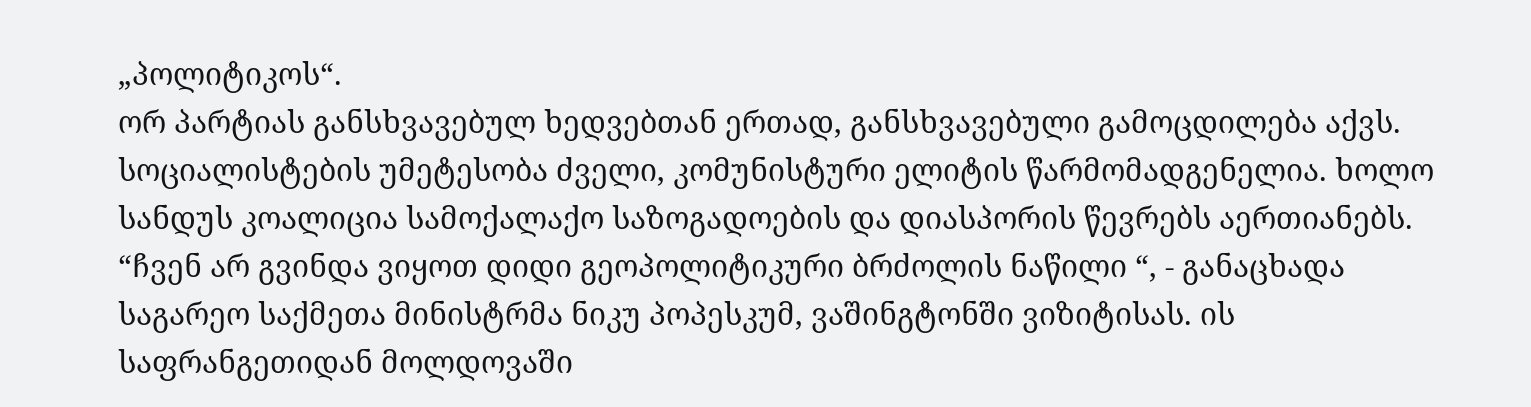„პოლიტიკოს“.
ორ პარტიას განსხვავებულ ხედვებთან ერთად, განსხვავებული გამოცდილება აქვს. სოციალისტების უმეტესობა ძველი, კომუნისტური ელიტის წარმომადგენელია. ხოლო სანდუს კოალიცია სამოქალაქო საზოგადოების და დიასპორის წევრებს აერთიანებს.
“ჩვენ არ გვინდა ვიყოთ დიდი გეოპოლიტიკური ბრძოლის ნაწილი “, - განაცხადა საგარეო საქმეთა მინისტრმა ნიკუ პოპესკუმ, ვაშინგტონში ვიზიტისას. ის საფრანგეთიდან მოლდოვაში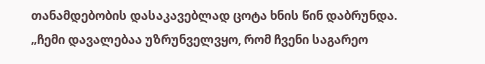თანამდებობის დასაკავებლად ცოტა ხნის წინ დაბრუნდა.
„ჩემი დავალებაა უზრუნველვყო, რომ ჩვენი საგარეო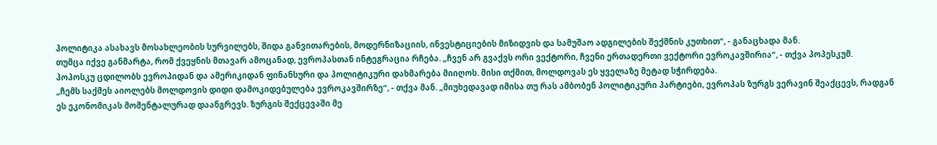პოლიტიკა ასახავს მოსახლეობის სურვილებს, შიდა განვითარების, მოდერნიზაციის, ინვესტიციების მიზიდვის და სამუშაო ადგილების შექმნის კუთხით“, - განაცხადა მან.
თუმცა იქვე განმარტა, რომ ქვეყნის მთავარ ამოცანად, ევროპასთან ინტეგრაცია რჩება. „ჩვენ არ გვაქვს ორი ვექტორი, ჩვენი ერთადერთი ვექტორი ევროკავშირია“, - თქვა პოპესკუმ.
პოპოსკუ ცდილობს ევროპიდან და ამერიკიდან ფინანსური და პოლიტიკური დახმარება მიიღოს. მისი თქმით, მოლდოვას ეს ყველაზე მეტად სჭირდება.
„ჩემს საქმეს აიოლებს მოლდოვის დიდი დამოკიდებულება ევროკავშირზე“, - თქვა მან. „მიუხედავად იმისა თუ რას ამბობენ პოლიტიკური პარტიები, ევროპას ზურგს ვერავინ შეაქცევს, რადგან ეს ეკონომიკას მომენტალურად დაანგრევს. ზურგის შექცევაში მე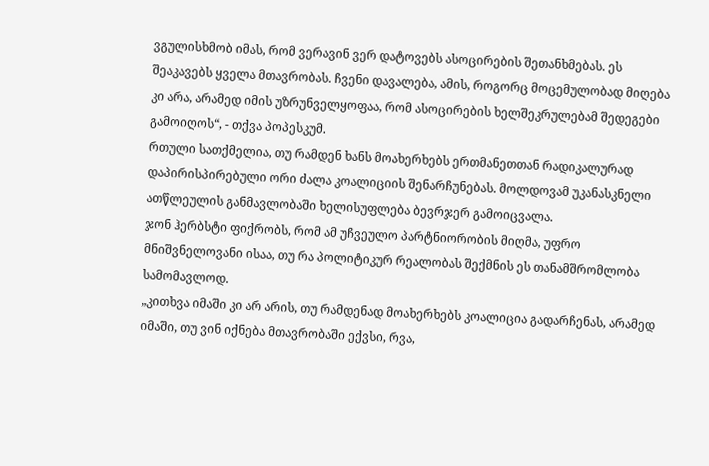ვგულისხმობ იმას, რომ ვერავინ ვერ დატოვებს ასოცირების შეთანხმებას. ეს შეაკავებს ყველა მთავრობას. ჩვენი დავალება, ამის, როგორც მოცემულობად მიღება კი არა, არამედ იმის უზრუნველყოფაა, რომ ასოცირების ხელშეკრულებამ შედეგები გამოიღოს“, - თქვა პოპესკუმ.
რთული სათქმელია, თუ რამდენ ხანს მოახერხებს ერთმანეთთან რადიკალურად დაპირისპირებული ორი ძალა კოალიციის შენარჩუნებას. მოლდოვამ უკანასკნელი ათწლეულის განმავლობაში ხელისუფლება ბევრჯერ გამოიცვალა.
ჯონ ჰერბსტი ფიქრობს, რომ ამ უჩვეულო პარტნიორობის მიღმა, უფრო მნიშვნელოვანი ისაა, თუ რა პოლიტიკურ რეალობას შექმნის ეს თანამშრომლობა სამომავლოდ.
„კითხვა იმაში კი არ არის, თუ რამდენად მოახერხებს კოალიცია გადარჩენას, არამედ იმაში, თუ ვინ იქნება მთავრობაში ექვსი, რვა,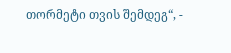თორმეტი თვის შემდეგ“, -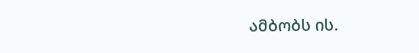ამბობს ის.